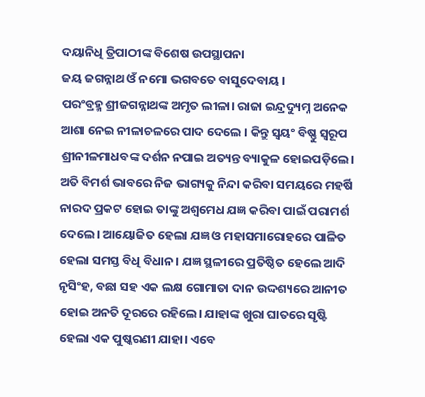ଦୟାନିଧି ତ୍ରିପାଠୀଙ୍କ ବିଶେଷ ଉପସ୍ଥାପନା
ଜୟ ଜଗନ୍ନାଥ ଓଁ ନମୋ ଭଗବତେ ବାସୁଦେବାୟ ।
ପରଂବ୍ରହ୍ମ ଶ୍ରୀଜଗନ୍ନାଥଙ୍କ ଅମୃତ ଲୀଳା। ରାଜା ଇନ୍ଦ୍ରଦ୍ୟୁମ୍ନ ଅନେକ ଆଶା ନେଇ ନୀଳାଚଳରେ ପାଦ ଦେଲେ । କିନ୍ତୁ ସ୍ୱୟଂ ବିଷ୍ଣୁ ସ୍ୱରୂପ ଶ୍ରୀନୀଳମାଧବଙ୍କ ଦର୍ଶନ ନପାଇ ଅତ୍ୟନ୍ତ ବ୍ୟାକୁଳ ହୋଇପଡ଼ିଲେ। ଅତି ବିମର୍ଶ ଭାବରେ ନିଜ ଭାଗ୍ୟକୁ ନିନ୍ଦା କରିବା ସମୟରେ ମହର୍ଷି ନାରଦ ପ୍ରକଟ ହୋଇ ତାଙ୍କୁ ଅଶ୍ୱମେଧ ଯଜ୍ଞ କରିବା ପାଇଁ ପରାମର୍ଶ ଦେଲେ। ଆୟୋଜିତ ହେଲା ଯଜ୍ଞ ଓ ମହାସମାରୋହରେ ପାଳିତ ହେଲା ସମସ୍ତ ବିଧି ବିଧାନ। ଯଜ୍ଞ ସ୍ଥଳୀରେ ପ୍ରତିଷ୍ଠିତ ହେଲେ ଆଦି ନୃସିଂହ, ବଛା ସହ ଏକ ଲକ୍ଷ ଗୋମାତା ଦାନ ଉଦ୍ଦଶ୍ୟରେ ଆନୀତ ହୋଇ ଅନତି ଦୂରରେ ରହିଲେ। ଯାହାଙ୍କ ଖୁରା ଘାତରେ ସୃଷ୍ଟି ହେଲା ଏକ ପୁଷ୍କରଣୀ ଯାହା। ଏବେ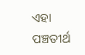ଏହା ପଞ୍ଚତୀର୍ଥ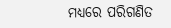ମଧ୍ୟରେ ପରିଗଣିତ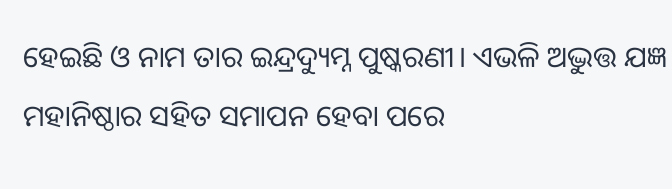ହେଇଛି ଓ ନାମ ତାର ଇନ୍ଦ୍ରଦ୍ୟୁମ୍ନ ପୁଷ୍କରଣୀ। ଏଭଳି ଅଦ୍ଭୁତ୍ତ ଯଜ୍ଞ ମହାନିଷ୍ଠାର ସହିତ ସମାପନ ହେବା ପରେ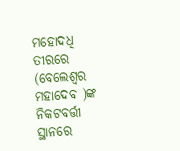ମହୋଦଧି ତୀରରେ (ବେଲେଶ୍ୱର ମହାଦେବ )ଙ୍କ ନିକଟବର୍ତ୍ତୀ ସ୍ଥାନରେ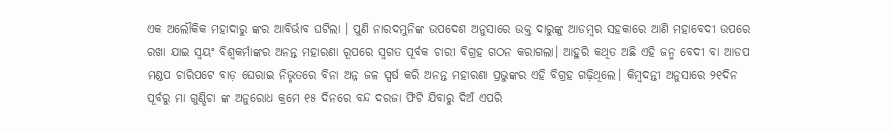ଏକ ଅଲୌକିକ ମହାଦାରୁ ଙ୍କର ଆବିର୍ଭାବ ଘଟିଲା । ପୁଣି ନାରଦମୁନିଙ୍କ ଉପଦେଶ ଅନୁସାରେ ଉକ୍ତ ଦାରୁଙ୍କୁ ଆଡମ୍ବର ସହକାରେ ଆଣି ମହାବେଦୀ ଉପରେ ରଖା ଯାଇ ସ୍ୱୟଂ ବିଶ୍ୱକର୍ମାଙ୍କର ଅନନ୍ତ ମହାରଣା ରୂପରେ ସ୍ୱଗତ ପୂର୍ବକ ଚାରୀ ବିଗ୍ରହ ଗଠନ କରାଗଲା। ଆହୁରି କଥିତ ଅଛି ଏହି ଜନ୍ମ ବେଦୀ ବା ଆଡପ ମଣ୍ଡପ ଚାରିପଟେ ବାଡ଼ ଘେରାଇ ନିଭୃତରେ ବିନା ଅନ୍ନ ଜଳ ସ୍ପର୍ଷ କରି ଅନନ୍ତ ମହାରଣା ପ୍ରଭୁଙ୍କର ଏହି ବିଗ୍ରହ ଗଢ଼ିଥିଲେ। କିମ୍ବଦନ୍ତୀ ଅନୁସାରେ ୨୧ଦିନ ପୂର୍ବରୁ ମା ଗୁଣ୍ଡିଚା ଙ୍କ ଅନୁରୋଧ କ୍ରମେ ୧୫ ଦିନରେ ବନ୍ଦ ଦରଜା ଫିଟି ଯିବାରୁ ଦିଅଁ ଏପରି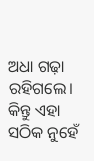ଅଧା ଗଢ଼ା ରହିଗଲେ। କିନ୍ତୁ ଏହା ସଠିକ ନୁହେଁ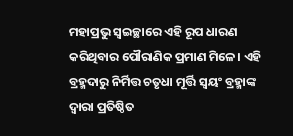ମହାପ୍ରଭୁ ସ୍ୱଇଚ୍ଛାରେ ଏହି ରୂପ ଧାରଣ କରିଥିବାର ପୌରାଣିକ ପ୍ରମାଣ ମିଳେ। ଏହି ବ୍ରହ୍ମଦାରୁ ନିର୍ମିତ୍ତ ଚତୃଧା ମୂର୍ତ୍ତି ସ୍ୱୟଂ ବ୍ରହ୍ମାଙ୍କ ଦ୍ୱାରା ପ୍ରତିଷ୍ଠିତ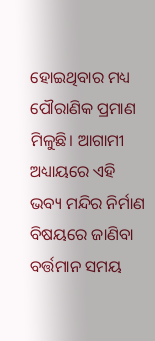ହୋଇଥିବାର ମଧ୍ୟ ପୌରାଣିକ ପ୍ରମାଣ ମିଳୁଛି। ଆଗାମୀ ଅଧ୍ୟାୟରେ ଏହି ଭବ୍ୟ ମନ୍ଦିର ନିର୍ମାଣ ବିଷୟରେ ଜାଣିବା ବର୍ତ୍ତମାନ ସମୟ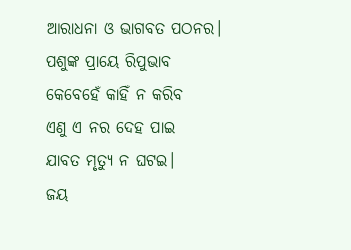ଆରାଧନା ଓ ଭାଗବତ ପଠନର।
ପଶୁଙ୍କ ପ୍ରାୟେ ରିପୁଭାବ
କେବେହେଁ କାହିଁ ନ କରିବ
ଏଣୁ ଏ ନର ଦେହ ପାଇ
ଯାବତ ମୃତ୍ୟୁ ନ ଘଟଇ।
ଜୟ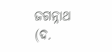ଜଗନ୍ନାଥ (ଦ.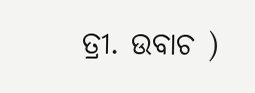ତ୍ରୀ. ଉବାଚ )